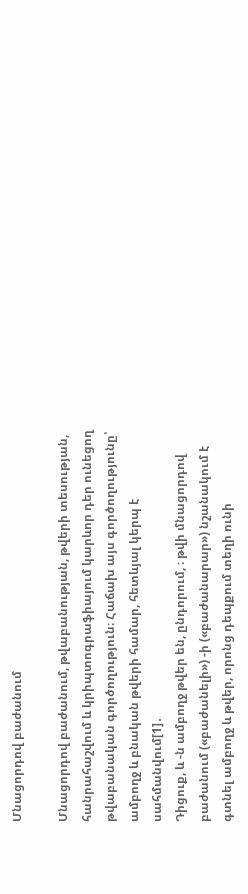Մնացորդով բաժանում

Մնացորդով բաժանում, թվաբանության, թվերի տեսության, հանրահաշվում և կրիպտոգրաֆիայում կարևոր դեր ունեցող թվաբանական գործողություն։ Հաճախ այս գործողությունը՝ ամբողջ և բնական թվերի համար, հետևյալ կերպ է սահմանվում[1]․
Դիցուք, և -ն ամբողջ թվեր են, ընդորում, ։ թվի մնացորդով բաժանում («բաժանելի») -ի («բաժանարար») նշանակում է գտնել ամբողջ և թվեր, որոնց դեպքում տեղի ունի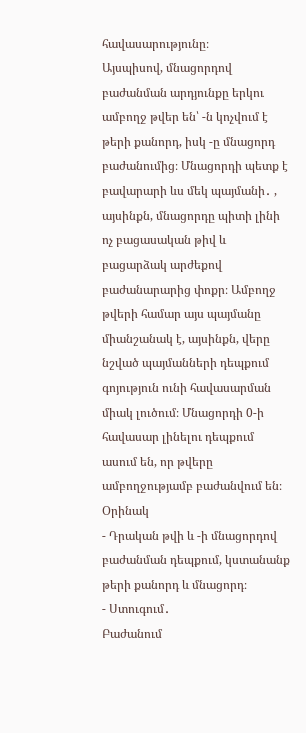հավասարությունը։
Այսպիսով, մնացորդով բաժանման արդյունքը երկու ամբողջ թվեր են՝ -ն կոչվում է թերի քանորդ, իսկ -ը մնացորդ բաժանումից։ Մնացորդի պետք է բավարարի ևս մեկ պայմանի․ , այսինքն, մնացորդը պիտի լինի ոչ բացասական թիվ և բացարձակ արժեքով բաժանարարից փոքր։ Ամբողջ թվերի համար այս պայմանը միանշանակ է, այսինքն, վերը նշված պայմանների դեպքում գոյություն ունի հավասարման միակ լուծում։ Մնացորդի 0-ի հավասար լինելու դեպքում ասում են, որ թվերը ամբողջությամբ բաժանվում են։
Օրինակ
- Դրական թվի և -ի մնացորդով բաժանման դեպքում, կստանանք թերի քանորդ և մնացորդ։
- Ստուգում․
Բաժանում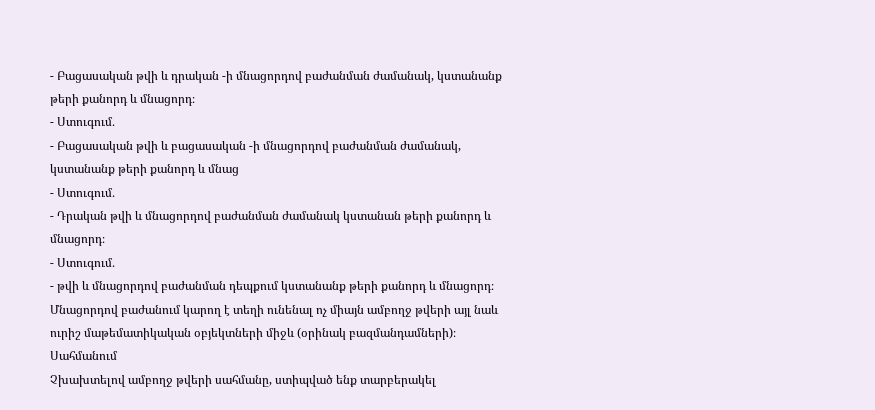- Բացասական թվի և դրական -ի մնացորդով բաժանման ժամանակ, կստանանք թերի քանորդ և մնացորդ։
- Ստուգում․
- Բացասական թվի և բացասական -ի մնացորդով բաժանման ժամանակ, կստանանք թերի քանորդ և մնաց
- Ստուգում․
- Դրական թվի և մնացորդով բաժանման ժամանակ կստանան թերի քանորդ և մնացորդ։
- Ստուգում․
- թվի և մնացորդով բաժանման դեպքում կստանանք թերի քանորդ և մնացորդ։
Մնացորդով բաժանում կարող է տեղի ունենալ ոչ միայն ամբողջ թվերի այլ նաև ուրիշ մաթեմատիկական օբյեկտների միջև (օրինակ բազմանդամների)։
Սահմանում
Չխախտելով ամբողջ թվերի սահմանը, ստիպված ենք տարբերակել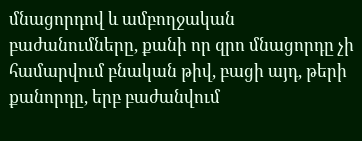մնացորդով և ամբողջական բաժանումները, քանի որ զրո մնացորդը չի համարվում բնական թիվ, բացի այդ, թերի քանորդը, երբ բաժանվում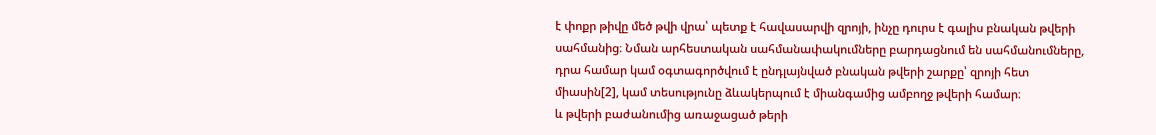է փոքր թիվը մեծ թվի վրա՝ պետք է հավասարվի զրոյի, ինչը դուրս է գալիս բնական թվերի սահմանից։ Նման արհեստական սահմանափակումները բարդացնում են սահմանումները, դրա համար կամ օգտագործվում է ընդլայնված բնական թվերի շարքը՝ զրոյի հետ միասին[2], կամ տեսությունը ձևակերպում է միանգամից ամբողջ թվերի համար։
և թվերի բաժանումից առաջացած թերի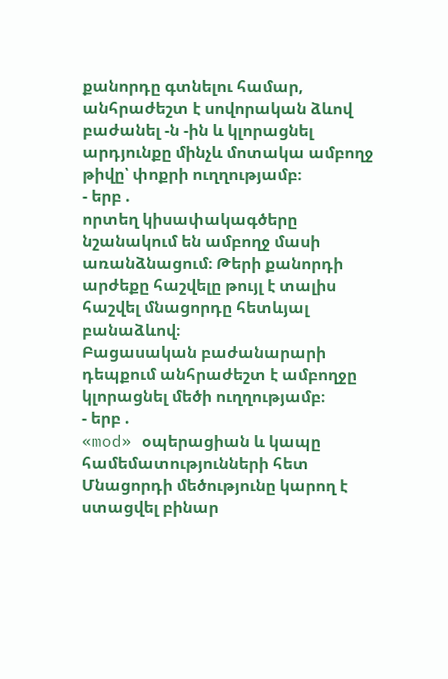քանորդը գտնելու համար, անհրաժեշտ է սովորական ձևով բաժանել -ն -ին և կլորացնել արդյունքը մինչև մոտակա ամբողջ թիվը՝ փոքրի ուղղությամբ։
- երբ .
որտեղ կիսափակագծերը նշանակում են ամբողջ մասի առանձնացում։ Թերի քանորդի արժեքը հաշվելը թույլ է տալիս հաշվել մնացորդը հետևյալ բանաձևով։
Բացասական բաժանարարի դեպքում անհրաժեշտ է ամբողջը կլորացնել մեծի ուղղությամբ։
- երբ .
«mod» օպերացիան և կապը համեմատությունների հետ
Մնացորդի մեծությունը կարող է ստացվել բինար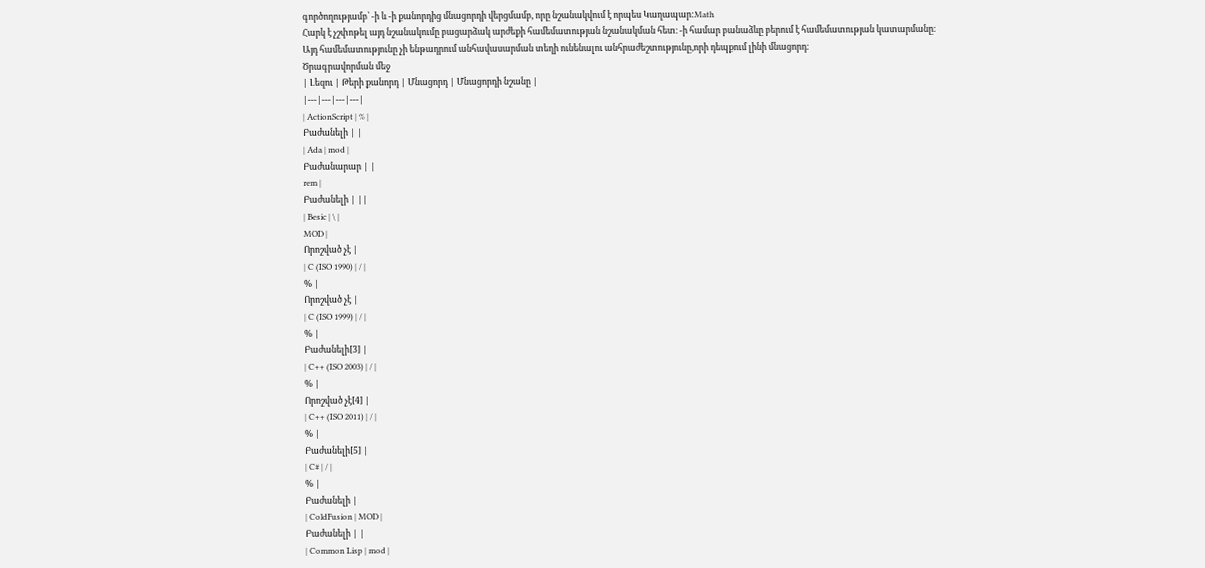գործողությամբ՝ -ի և -ի քանորդից մնացորդի վերցմամբ, որը նշանակվում է որպես Կաղապար:Math
Հարկ է չշփոթել այդ նշանակումը բացարձակ արժեքի համեմատության նշանակման հետ։ -ի համար բանաձևը բերում է համեմատության կատարմանը։
Այդ համեմատությունը չի ենթադրում անհավասարման տեղի ունենալու անհրաժեշտությունը,որի դեպքում լինի մնացորդ։
Ծրագրավորման մեջ
| Լեզու | Թերի քանորդ | Մնացորդ | Մնացորդի նշանը |
|---|---|---|---|
| ActionScript | % |
Բաժանելի | |
| Ada | mod |
Բաժանարար | |
rem |
Բաժանելի | ||
| Besic | \ |
MOD |
Որոշված չէ |
| C (ISO 1990) | / |
% |
Որոշված չէ |
| C (ISO 1999) | / |
% |
Բաժանելի[3] |
| C++ (ISO 2003) | / |
% |
Որոշված չէ[4] |
| C++ (ISO 2011) | / |
% |
Բաժանելի[5] |
| C# | / |
% |
Բաժանելի |
| ColdFusion | MOD |
Բաժանելի | |
| Common Lisp | mod |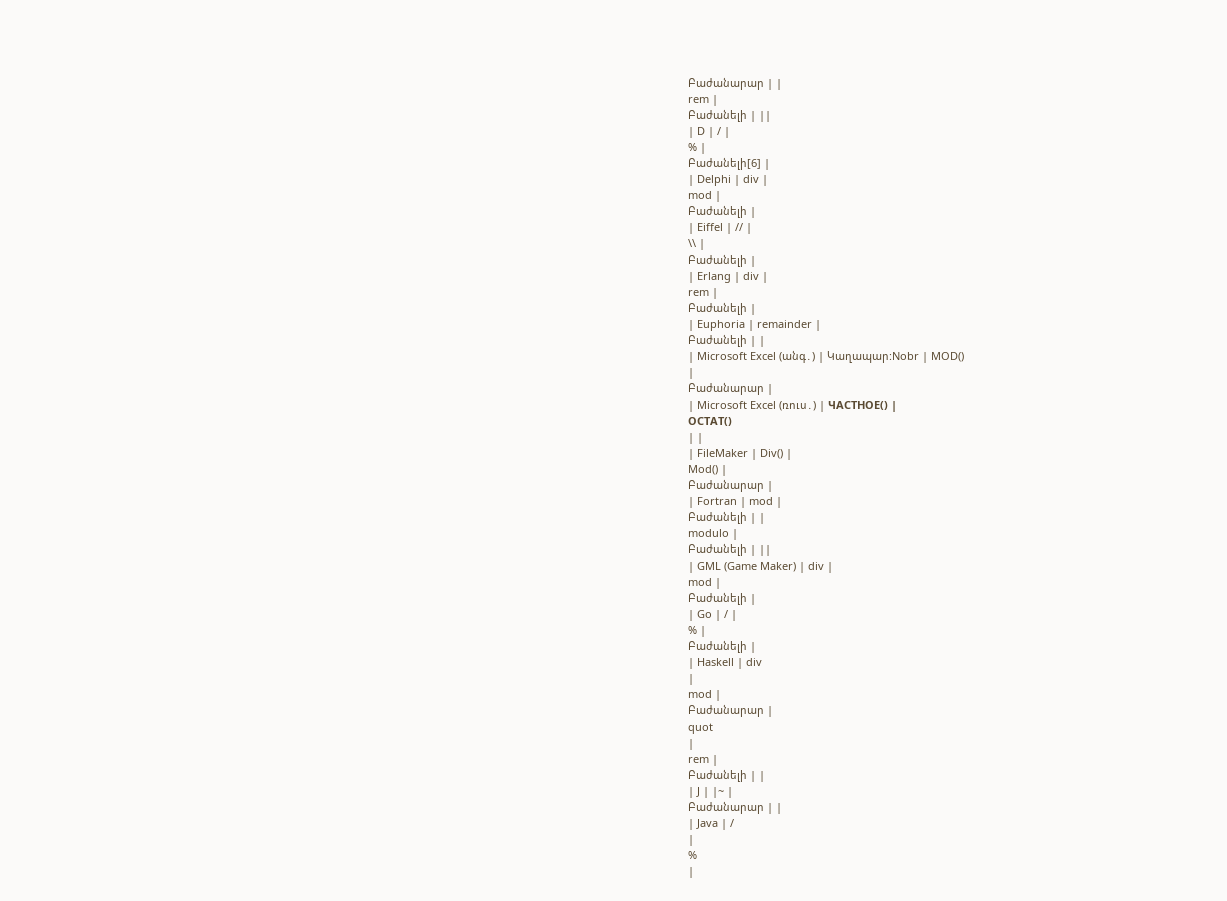Բաժանարար | |
rem |
Բաժանելի | ||
| D | / |
% |
Բաժանելի[6] |
| Delphi | div |
mod |
Բաժանելի |
| Eiffel | // |
\\ |
Բաժանելի |
| Erlang | div |
rem |
Բաժանելի |
| Euphoria | remainder |
Բաժանելի | |
| Microsoft Excel (անգ․) | Կաղապար:Nobr | MOD()
|
Բաժանարար |
| Microsoft Excel (ռուս․) | ЧАСТНОЕ() |
ОСТАТ()
| |
| FileMaker | Div() |
Mod() |
Բաժանարար |
| Fortran | mod |
Բաժանելի | |
modulo |
Բաժանելի | ||
| GML (Game Maker) | div |
mod |
Բաժանելի |
| Go | / |
% |
Բաժանելի |
| Haskell | div
|
mod |
Բաժանարար |
quot
|
rem |
Բաժանելի | |
| J | |~ |
Բաժանարար | |
| Java | /
|
%
|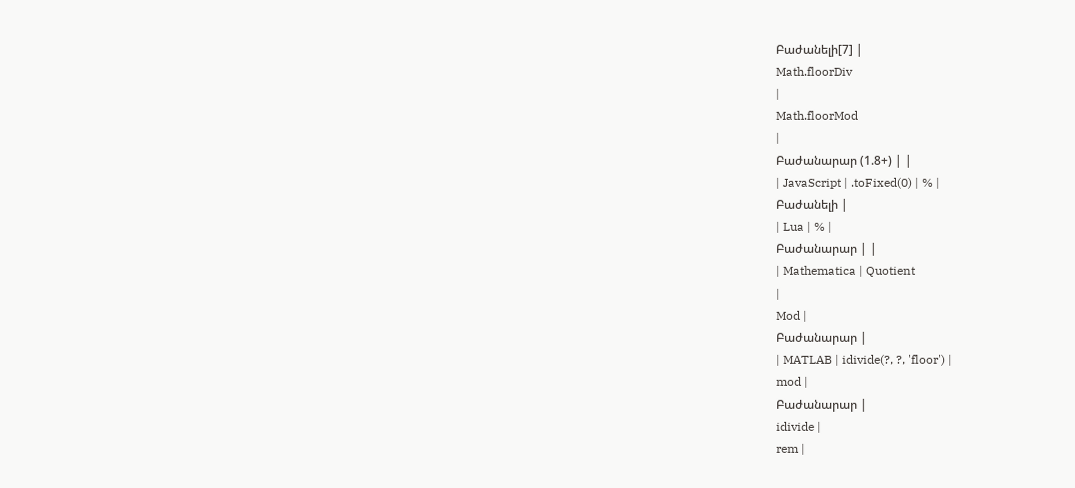Բաժանելի[7] |
Math.floorDiv
|
Math.floorMod
|
Բաժանարար (1.8+) | |
| JavaScript | .toFixed(0) | % |
Բաժանելի |
| Lua | % |
Բաժանարար | |
| Mathematica | Quotient
|
Mod |
Բաժանարար |
| MATLAB | idivide(?, ?, 'floor') |
mod |
Բաժանարար |
idivide |
rem |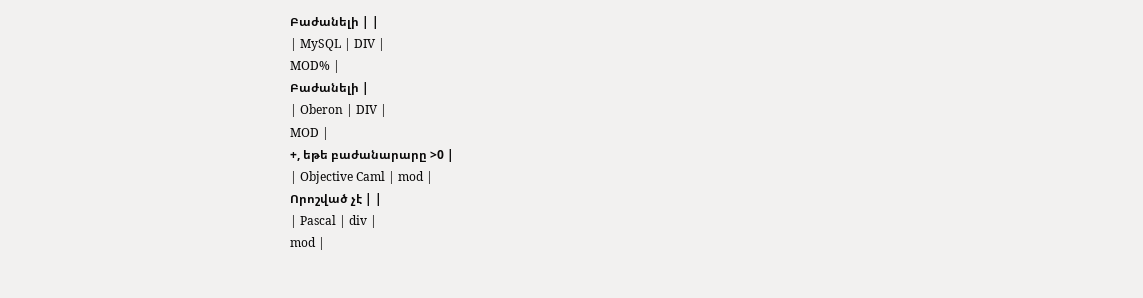Բաժանելի | |
| MySQL | DIV |
MOD% |
Բաժանելի |
| Oberon | DIV |
MOD |
+, եթե բաժանարարը >0 |
| Objective Caml | mod |
Որոշված չէ | |
| Pascal | div |
mod |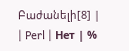Բաժանելի[8] |
| Perl | Нет | %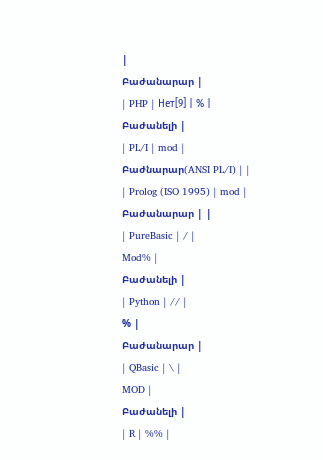|
Բաժանարար |
| PHP | Нет[9] | % |
Բաժանելի |
| PL/I | mod |
Բաժնարար(ANSI PL/I) | |
| Prolog (ISO 1995) | mod |
Բաժանարար | |
| PureBasic | / |
Mod% |
Բաժանելի |
| Python | // |
% |
Բաժանարար |
| QBasic | \ |
MOD |
Բաժանելի |
| R | %% |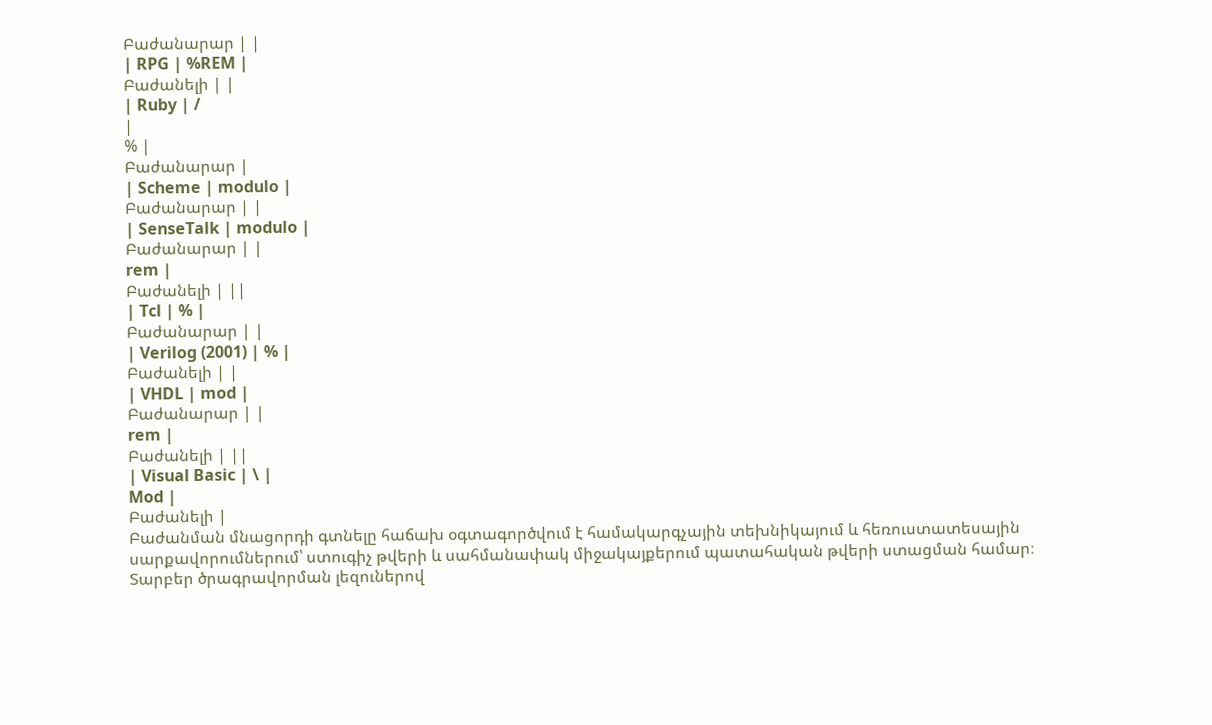Բաժանարար | |
| RPG | %REM |
Բաժանելի | |
| Ruby | /
|
% |
Բաժանարար |
| Scheme | modulo |
Բաժանարար | |
| SenseTalk | modulo |
Բաժանարար | |
rem |
Բաժանելի | ||
| Tcl | % |
Բաժանարար | |
| Verilog (2001) | % |
Բաժանելի | |
| VHDL | mod |
Բաժանարար | |
rem |
Բաժանելի | ||
| Visual Basic | \ |
Mod |
Բաժանելի |
Բաժանման մնացորդի գտնելը հաճախ օգտագործվում է համակարգչային տեխնիկայում և հեռուստատեսային սարքավորումներում՝ ստուգիչ թվերի և սահմանափակ միջակայքերում պատահական թվերի ստացման համար։
Տարբեր ծրագրավորման լեզուներով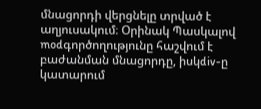մնացորդի վերցնելը տրված է աղյուսակում։ Օրինակ Պասկալով modգործողությունը հաշվում է բաժանման մնացորդը, իսկdiv-ը կատարում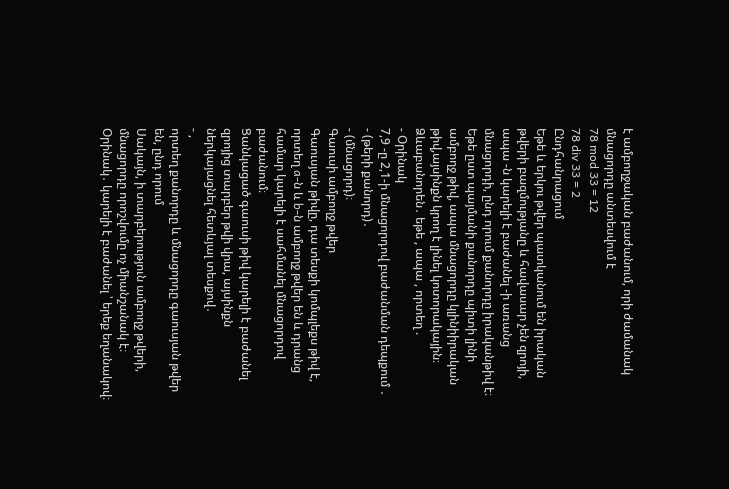է ամբողջական բաժանում, որի ժամանակ մնացորդը անտեսվում է
78 mod 33 = 12
78 div 33 = 2
Ընդհանրացում
Եթե և երկու թվեր պատկանում են իրական թվերի բազմությանը և հավասար չեն զրոյի, ապա -ն կարելի է բաժանել -ի առանց մնացորդի, ընդ որում քանորդը իրականթիվ է։ Եթե ըստ պայմանի քանորդը պիտի լինի ամբողջ թիվ, ապա մնացորդը կլինիիրական թիվ,այսինքն կրող է լինել կոտորակային։
Ձևաբանորեն․ եթե , ապա , որտեղ .
- Օրինակ
7,9 -ը 2,1-ի մնացորդով բաժանման դեպքում ․
- (թերի քանորդ)․
- (մնացորդ)։
Գաուսի ամբողջ թվեր
Գաուսյան թիվը, դա տեսքի կոմպլեքս թիվ է, որտեղ a-ն և b-ն ամբողջ թվեր են և դրանց համար կարելի է սահմանել մնացորդով բաժանում։
Ցանկացած գաուսի թիվ կարելի է բաժանել զրոյից տարբեր թվի վրա, այսինքն ներկայացնել հետևյալ տեսքով․
- ,
որտեղ քանորդը և մնացորդը գաուսյան թվեր են, ընդ որում
Սակայն, ի տարբերություն ամբողջ թվերի, մնացորդը որոշվումը ոչ միանշանակ է։
Օրինակ․ կարելի է բաժանել ՝ երեք եղանակով։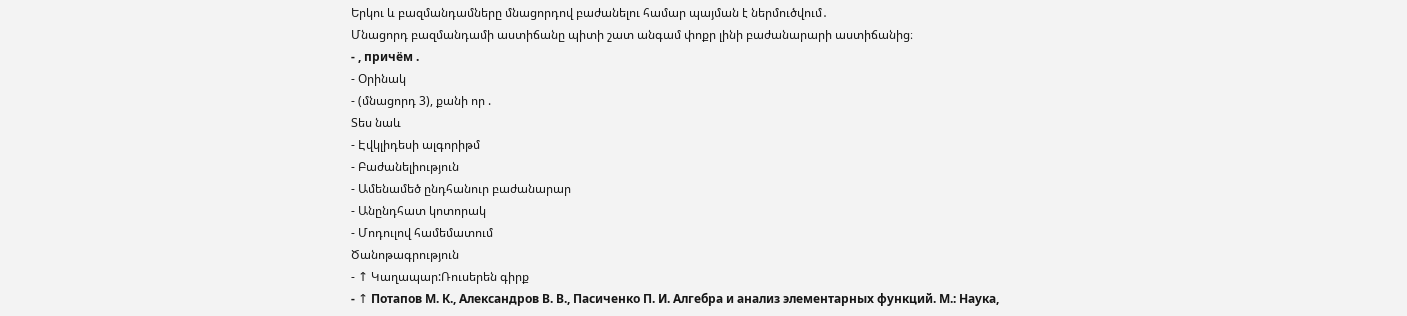Երկու և բազմանդամները մնացորդով բաժանելու համար պայման է ներմուծվում․
Մնացորդ բազմանդամի աստիճանը պիտի շատ անգամ փոքր լինի բաժանարարի աստիճանից։
- , причём .
- Օրինակ
- (մնացորդ 3), քանի որ .
Տես նաև
- Էվկլիդեսի ալգորիթմ
- Բաժանելիություն
- Ամենամեծ ընդհանուր բաժանարար
- Անընդհատ կոտորակ
- Մոդուլով համեմատում
Ծանոթագրություն
- ↑ Կաղապար:Ռուսերեն գիրք
- ↑ Потапов М. К., Александров В. В., Пасиченко П. И. Алгебра и анализ элементарных функций. М.: Наука,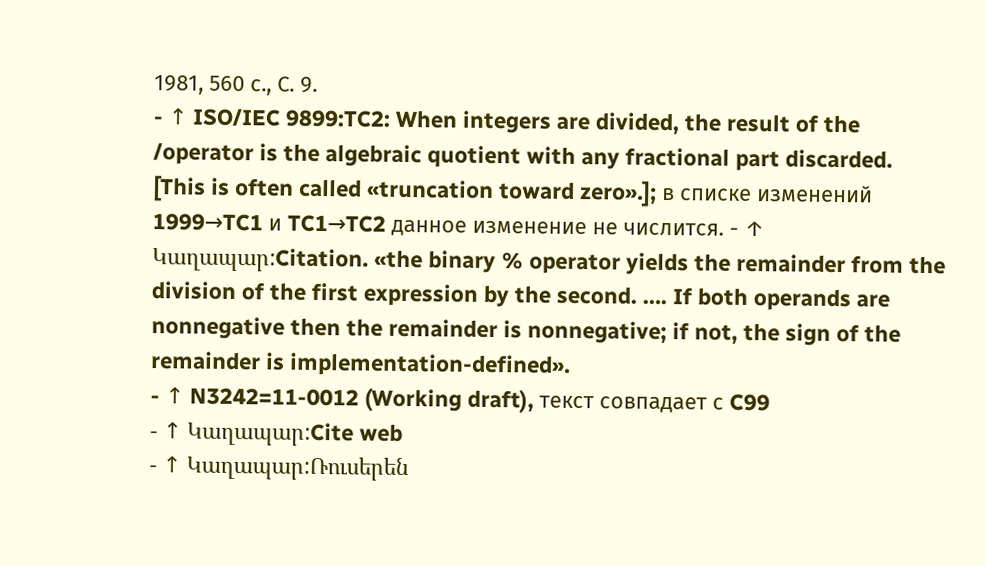1981, 560 с., С. 9.
- ↑ ISO/IEC 9899:TC2: When integers are divided, the result of the
/operator is the algebraic quotient with any fractional part discarded. [This is often called «truncation toward zero».]; в списке изменений 1999→TC1 и TC1→TC2 данное изменение не числится. - ↑ Կաղապար:Citation. «the binary % operator yields the remainder from the division of the first expression by the second. …. If both operands are nonnegative then the remainder is nonnegative; if not, the sign of the remainder is implementation-defined».
- ↑ N3242=11-0012 (Working draft), текст совпадает с C99
- ↑ Կաղապար:Cite web
- ↑ Կաղապար:Ռուսերեն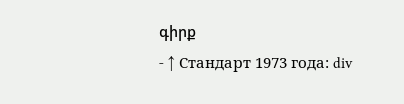գիրք
- ↑ Стандарт 1973 года: div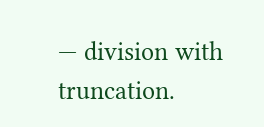— division with truncation.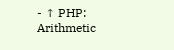- ↑ PHP: Arithmetic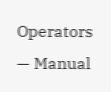Operators — Manual